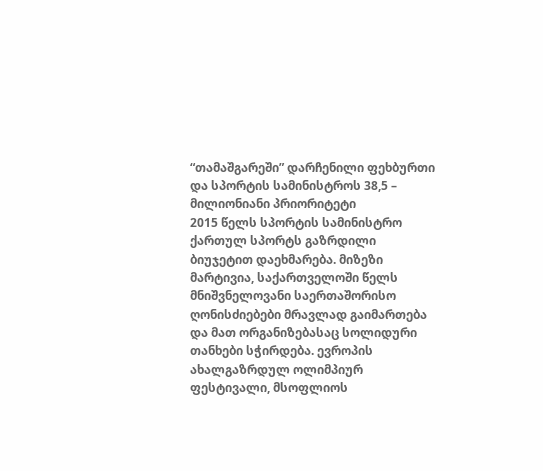“თამაშგარეში” დარჩენილი ფეხბურთი და სპორტის სამინისტროს 38,5 – მილიონიანი პრიორიტეტი
2015 წელს სპორტის სამინისტრო ქართულ სპორტს გაზრდილი ბიუჯეტით დაეხმარება. მიზეზი მარტივია, საქართველოში წელს მნიშვნელოვანი საერთაშორისო ღონისძიებები მრავლად გაიმართება და მათ ორგანიზებასაც სოლიდური თანხები სჭირდება. ევროპის ახალგაზრდულ ოლიმპიურ ფესტივალი, მსოფლიოს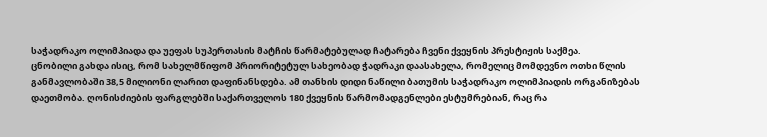საჭადრაკო ოლიმპიადა და უეფას სუპერთასის მატჩის წარმატებულად ჩატარება ჩვენი ქვეყნის პრესტიჟის საქმეა.
ცნობილი გახდა ისიც, რომ სახელმწიფომ პრიორიტეტულ სახეობად ჭადრაკი დაასახელა, რომელიც მომდევნო ოთხი წლის განმავლობაში 38,5 მილიონი ლარით დაფინანსდება. ამ თანხის დიდი ნაწილი ბათუმის საჭადრაკო ოლიმპიადის ორგანიზებას დაეთმობა. ღონისძიების ფარგლებში საქართველოს 180 ქვეყნის წარმომადგენლები ესტუმრებიან, რაც რა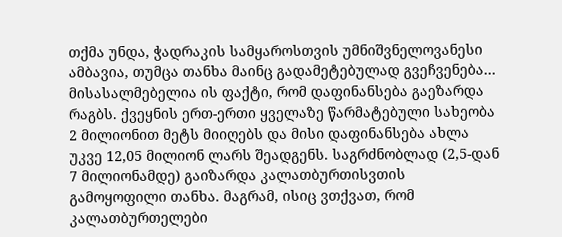თქმა უნდა, ჭადრაკის სამყაროსთვის უმნიშვნელოვანესი ამბავია, თუმცა თანხა მაინც გადამეტებულად გვეჩვენება…
მისასალმებელია ის ფაქტი, რომ დაფინანსება გაეზარდა რაგბს. ქვეყნის ერთ-ერთი ყველაზე წარმატებული სახეობა 2 მილიონით მეტს მიიღებს და მისი დაფინანსება ახლა უკვე 12,05 მილიონ ლარს შეადგენს. საგრძნობლად (2,5-დან 7 მილიონამდე) გაიზარდა კალათბურთისვთის გამოყოფილი თანხა. მაგრამ, ისიც ვთქვათ, რომ კალათბურთელები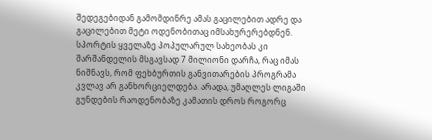შედეგებიდან გამომდინრე ამას გაცილებით ადრე და გაცილებით მეტი ოდენობითაც იმსახურერებდნენ.
სპორტის ყველაზე პოპულარულ სახეობას კი შარშანდელის მსგავსად 7 მილიონი დარჩა, რაც იმას ნიშნავს, რომ ფეხბურთის განვითარების პროგრამა კვლავ არ განხორციელდება. არადა, უმაღლეს ლიგაში გუნდების რაოდენობაზე კამათის დროს როგორც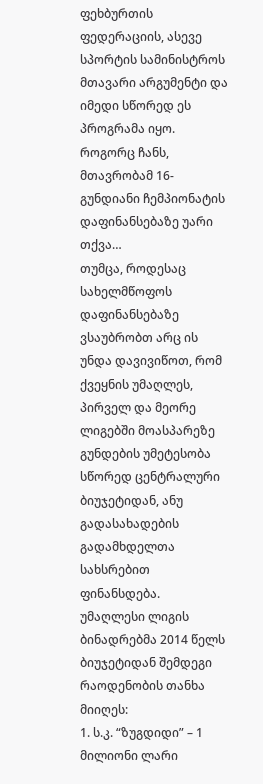ფეხბურთის ფედერაციის, ასევე სპორტის სამინისტროს მთავარი არგუმენტი და იმედი სწორედ ეს პროგრამა იყო. როგორც ჩანს, მთავრობამ 16-გუნდიანი ჩემპიონატის დაფინანსებაზე უარი თქვა…
თუმცა, როდესაც სახელმწოფოს დაფინანსებაზე ვსაუბრობთ არც ის უნდა დავივიწოთ, რომ ქვეყნის უმაღლეს, პირველ და მეორე ლიგებში მოასპარეზე გუნდების უმეტესობა სწორედ ცენტრალური ბიუჯეტიდან, ანუ გადასახადების გადამხდელთა სახსრებით ფინანსდება.
უმაღლესი ლიგის ბინადრებმა 2014 წელს ბიუჯეტიდან შემდეგი რაოდენობის თანხა მიიღეს:
1. ს.კ. “ზუგდიდი” – 1 მილიონი ლარი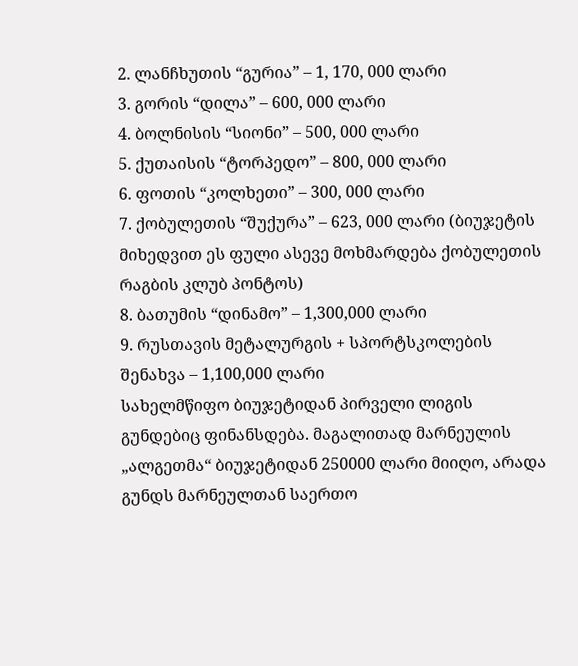2. ლანჩხუთის “გურია” – 1, 170, 000 ლარი
3. გორის “დილა” – 600, 000 ლარი
4. ბოლნისის “სიონი” – 500, 000 ლარი
5. ქუთაისის “ტორპედო” – 800, 000 ლარი
6. ფოთის “კოლხეთი” – 300, 000 ლარი
7. ქობულეთის “შუქურა” – 623, 000 ლარი (ბიუჯეტის მიხედვით ეს ფული ასევე მოხმარდება ქობულეთის რაგბის კლუბ პონტოს)
8. ბათუმის “დინამო” – 1,300,000 ლარი
9. რუსთავის მეტალურგის + სპორტსკოლების შენახვა – 1,100,000 ლარი
სახელმწიფო ბიუჯეტიდან პირველი ლიგის გუნდებიც ფინანსდება. მაგალითად მარნეულის „ალგეთმა“ ბიუჯეტიდან 250000 ლარი მიიღო, არადა გუნდს მარნეულთან საერთო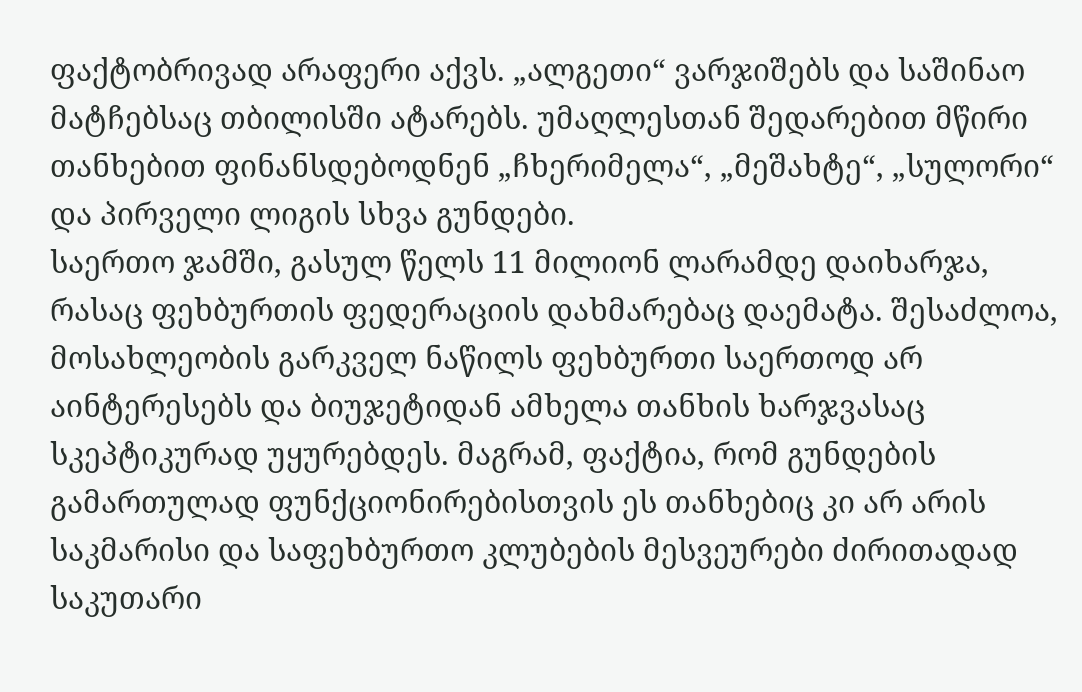ფაქტობრივად არაფერი აქვს. „ალგეთი“ ვარჯიშებს და საშინაო მატჩებსაც თბილისში ატარებს. უმაღლესთან შედარებით მწირი თანხებით ფინანსდებოდნენ „ჩხერიმელა“, „მეშახტე“, „სულორი“ და პირველი ლიგის სხვა გუნდები.
საერთო ჯამში, გასულ წელს 11 მილიონ ლარამდე დაიხარჯა, რასაც ფეხბურთის ფედერაციის დახმარებაც დაემატა. შესაძლოა, მოსახლეობის გარკველ ნაწილს ფეხბურთი საერთოდ არ აინტერესებს და ბიუჯეტიდან ამხელა თანხის ხარჯვასაც სკეპტიკურად უყურებდეს. მაგრამ, ფაქტია, რომ გუნდების გამართულად ფუნქციონირებისთვის ეს თანხებიც კი არ არის საკმარისი და საფეხბურთო კლუბების მესვეურები ძირითადად საკუთარი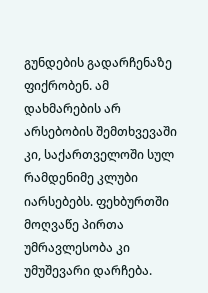გუნდების გადარჩენაზე ფიქრობენ. ამ დახმარების არ არსებობის შემთხვევაში კი, საქართველოში სულ რამდენიმე კლუბი იარსებებს. ფეხბურთში მოღვაწე პირთა უმრავლესობა კი უმუშევარი დარჩება.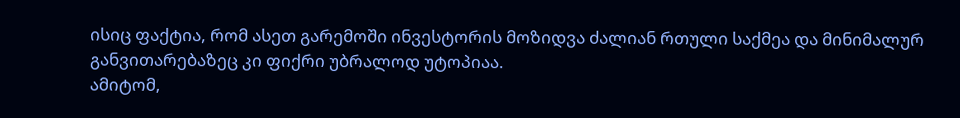ისიც ფაქტია, რომ ასეთ გარემოში ინვესტორის მოზიდვა ძალიან რთული საქმეა და მინიმალურ განვითარებაზეც კი ფიქრი უბრალოდ უტოპიაა.
ამიტომ,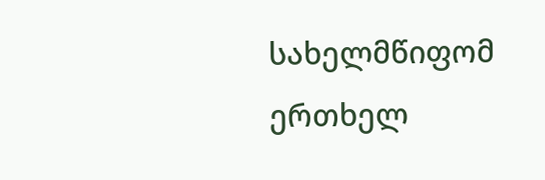სახელმწიფომ ერთხელ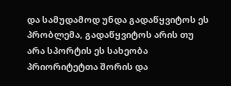და სამუდამოდ უნდა გადაწყვიტოს ეს პრობლემა, გადაწყვიტოს არის თუ არა სპორტის ეს სახეობა პრიორიტეტთა შორის და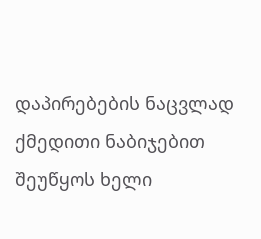დაპირებების ნაცვლად ქმედითი ნაბიჯებით შეუწყოს ხელი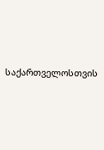საქართველოსთვის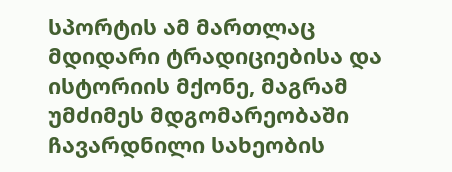სპორტის ამ მართლაც მდიდარი ტრადიციებისა და ისტორიის მქონე, მაგრამ უმძიმეს მდგომარეობაში ჩავარდნილი სახეობის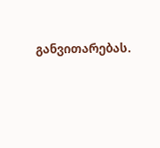განვითარებას.